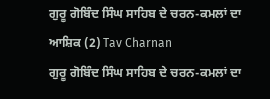ਗੁਰੂ ਗੋਬਿੰਦ ਸਿੰਘ ਸਾਹਿਬ ਦੇ ਚਰਨ-ਕਮਲਾਂ ਦਾ ਆਸ਼ਿਕ (2) Tav Charnan
ਗੁਰੂ ਗੋਬਿੰਦ ਸਿੰਘ ਸਾਹਿਬ ਦੇ ਚਰਨ-ਕਮਲਾਂ ਦਾ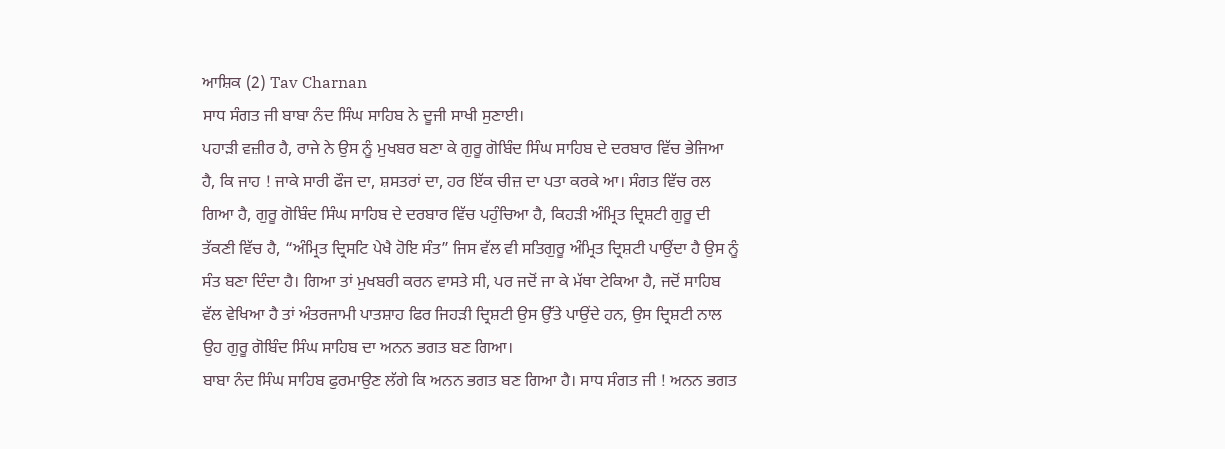ਆਸ਼ਿਕ (2) Tav Charnan
ਸਾਧ ਸੰਗਤ ਜੀ ਬਾਬਾ ਨੰਦ ਸਿੰਘ ਸਾਹਿਬ ਨੇ ਦੂਜੀ ਸਾਖੀ ਸੁਣਾਈ।
ਪਹਾੜੀ ਵਜ਼ੀਰ ਹੈ, ਰਾਜੇ ਨੇ ਉਸ ਨੂੰ ਮੁਖਬਰ ਬਣਾ ਕੇ ਗੁਰੂ ਗੋਬਿੰਦ ਸਿੰਘ ਸਾਹਿਬ ਦੇ ਦਰਬਾਰ ਵਿੱਚ ਭੇਜਿਆ ਹੈ, ਕਿ ਜਾਹ ! ਜਾਕੇ ਸਾਰੀ ਫੌਜ ਦਾ, ਸ਼ਸਤਰਾਂ ਦਾ, ਹਰ ਇੱਕ ਚੀਜ਼ ਦਾ ਪਤਾ ਕਰਕੇ ਆ। ਸੰਗਤ ਵਿੱਚ ਰਲ ਗਿਆ ਹੈ, ਗੁਰੂ ਗੋਬਿੰਦ ਸਿੰਘ ਸਾਹਿਬ ਦੇ ਦਰਬਾਰ ਵਿੱਚ ਪਹੁੰਚਿਆ ਹੈ, ਕਿਹੜੀ ਅੰਮ੍ਰਿਤ ਦ੍ਰਿਸ਼ਟੀ ਗੁਰੂ ਦੀ ਤੱਕਣੀ ਵਿੱਚ ਹੈ, “ਅੰਮ੍ਰਿਤ ਦ੍ਰਿਸਟਿ ਪੇਖੈ ਹੋਇ ਸੰਤ” ਜਿਸ ਵੱਲ ਵੀ ਸਤਿਗੁਰੂ ਅੰਮ੍ਰਿਤ ਦ੍ਰਿਸ਼ਟੀ ਪਾਉਂਦਾ ਹੈ ਉਸ ਨੂੰ ਸੰਤ ਬਣਾ ਦਿੰਦਾ ਹੈ। ਗਿਆ ਤਾਂ ਮੁਖਬਰੀ ਕਰਨ ਵਾਸਤੇ ਸੀ, ਪਰ ਜਦੋਂ ਜਾ ਕੇ ਮੱਥਾ ਟੇਕਿਆ ਹੈ, ਜਦੋਂ ਸਾਹਿਬ ਵੱਲ ਵੇਖਿਆ ਹੈ ਤਾਂ ਅੰਤਰਜਾਮੀ ਪਾਤਸ਼ਾਹ ਫਿਰ ਜਿਹੜੀ ਦ੍ਰਿਸ਼ਟੀ ਉਸ ਉੱਤੇ ਪਾਉਂਦੇ ਹਨ, ਉਸ ਦ੍ਰਿਸ਼ਟੀ ਨਾਲ ਉਹ ਗੁਰੂ ਗੋਬਿੰਦ ਸਿੰਘ ਸਾਹਿਬ ਦਾ ਅਨਨ ਭਗਤ ਬਣ ਗਿਆ।
ਬਾਬਾ ਨੰਦ ਸਿੰਘ ਸਾਹਿਬ ਫੁਰਮਾਉਣ ਲੱਗੇ ਕਿ ਅਨਨ ਭਗਤ ਬਣ ਗਿਆ ਹੈ। ਸਾਧ ਸੰਗਤ ਜੀ ! ਅਨਨ ਭਗਤ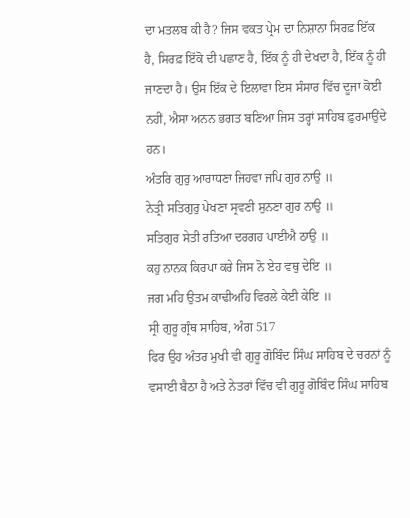ਦਾ ਮਤਲਬ ਕੀ ਹੈ? ਜਿਸ ਵਕਤ ਪ੍ਰੇਮ ਦਾ ਨਿਸ਼ਾਨਾ ਸਿਰਫ਼ ਇੱਕ ਹੈ, ਸਿਰਫ਼ ਇੱਕੋ ਦੀ ਪਛਾਣ ਹੈ, ਇੱਕ ਨੂੰ ਹੀ ਦੇਖਦਾ ਹੈ, ਇੱਕ ਨੂੰ ਹੀ ਜਾਣਦਾ ਹੈ। ਉਸ ਇੱਕ ਦੇ ਇਲਾਵਾ ਇਸ ਸੰਸਾਰ ਵਿੱਚ ਦੂਜਾ ਕੋਈ ਨਹੀਂ, ਐਸਾ ਅਨਨ ਭਗਤ ਬਣਿਆ ਜਿਸ ਤਰ੍ਹਾਂ ਸਾਹਿਬ ਫ਼ੁਰਮਾਉਂਦੇ ਹਨ।
ਅੰਤਰਿ ਗੁਰੁ ਆਰਾਧਣਾ ਜਿਹਵਾ ਜਪਿ ਗੁਰ ਨਾਉ ॥
ਨੇਤ੍ਰੀ ਸਤਿਗੁਰੁ ਪੇਖਣਾ ਸ੍ਰਵਣੀ ਸੁਨਣਾ ਗੁਰ ਨਾਉ ॥
ਸਤਿਗੁਰ ਸੇਤੀ ਰਤਿਆ ਦਰਗਹ ਪਾਈਐ ਠਾਉ ॥
ਕਹੁ ਨਾਨਕ ਕਿਰਪਾ ਕਰੇ ਜਿਸ ਨੋ ਏਹ ਵਥੁ ਦੇਇ ॥
ਜਗ ਮਹਿ ਉਤਮ ਕਾਢੀਅਹਿ ਵਿਰਲੇ ਕੇਈ ਕੇਇ ॥
ਸ੍ਰੀ ਗੁਰੂ ਗ੍ਰੰਥ ਸਾਹਿਬ, ਅੰਗ 517
ਫਿਰ ਉਹ ਅੰਤਰ ਮੁਖੀ ਵੀ ਗੁਰੂ ਗੋਬਿੰਦ ਸਿੰਘ ਸਾਹਿਬ ਦੇ ਚਰਨਾਂ ਨੂੰ ਵਸਾਈ ਬੈਠਾ ਹੈ ਅਤੇ ਨੇਤਰਾਂ ਵਿੱਚ ਵੀ ਗੁਰੂ ਗੋਬਿੰਦ ਸਿੰਘ ਸਾਹਿਬ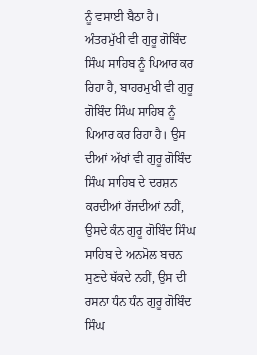ਨੂੰ ਵਸਾਈ ਬੈਠਾ ਹੈ। ਅੰਤਰਮੁੱਖੀ ਵੀ ਗੁਰੂ ਗੋਬਿੰਦ ਸਿੰਘ ਸਾਹਿਬ ਨੂੰ ਪਿਆਰ ਕਰ ਰਿਹਾ ਹੈ, ਬਾਹਰਮੁਖੀ ਵੀ ਗੁਰੂ ਗੋਬਿੰਦ ਸਿੰਘ ਸਾਹਿਬ ਨੂੰ ਪਿਆਰ ਕਰ ਰਿਹਾ ਹੈ। ਉਸ ਦੀਆਂ ਅੱਖਾਂ ਵੀ ਗੁਰੂ ਗੋਬਿੰਦ ਸਿੰਘ ਸਾਹਿਬ ਦੇ ਦਰਸ਼ਨ ਕਰਦੀਆਂ ਰੱਜਦੀਆਂ ਨਹੀਂ, ਉਸਦੇ ਕੰਨ ਗੁਰੂ ਗੋਬਿੰਦ ਸਿੰਘ ਸਾਹਿਬ ਦੇ ਅਨਮੋਲ ਬਚਨ ਸੁਣਦੇ ਥੱਕਦੇ ਨਹੀਂ, ਉਸ ਦੀ ਰਸਨਾ ਧੰਨ ਧੰਨ ਗੁਰੂ ਗੋਬਿੰਦ ਸਿੰਘ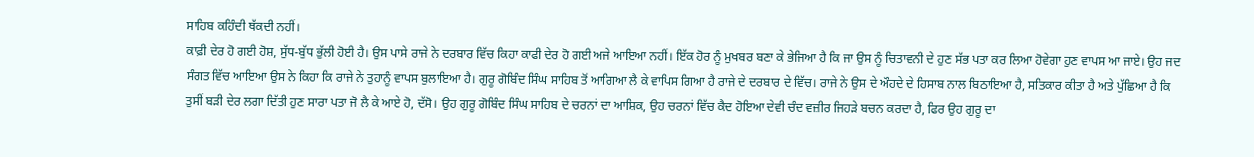ਸਾਹਿਬ ਕਹਿੰਦੀ ਥੱਕਦੀ ਨਹੀਂ।
ਕਾਫ਼ੀ ਦੇਰ ਹੋ ਗਈ ਹੋਸ਼, ਸੁੱਧ-ਬੁੱਧ ਭੁੱਲੀ ਹੋਈ ਹੈ। ਉਸ ਪਾਸੇ ਰਾਜੇ ਨੇ ਦਰਬਾਰ ਵਿੱਚ ਕਿਹਾ ਕਾਫੀ ਦੇਰ ਹੋ ਗਈ ਅਜੇ ਆਇਆ ਨਹੀਂ। ਇੱਕ ਹੋਰ ਨੂੰ ਮੁਖਬਰ ਬਣਾ ਕੇ ਭੇਜਿਆ ਹੈ ਕਿ ਜਾ ਉਸ ਨੂੰ ਚਿਤਾਵਨੀ ਦੇ ਹੁਣ ਸੱਭ ਪਤਾ ਕਰ ਲਿਆ ਹੋਵੇਗਾ ਹੁਣ ਵਾਪਸ ਆ ਜਾਏ। ਉਹ ਜਦ ਸੰਗਤ ਵਿੱਚ ਆਇਆ ਉਸ ਨੇ ਕਿਹਾ ਕਿ ਰਾਜੇ ਨੇ ਤੁਹਾਨੂੰ ਵਾਪਸ ਬੁਲਾਇਆ ਹੈ। ਗੁਰੂ ਗੋਬਿੰਦ ਸਿੰਘ ਸਾਹਿਬ ਤੋਂ ਆਗਿਆ ਲੈ ਕੇ ਵਾਪਿਸ ਗਿਆ ਹੈ ਰਾਜੇ ਦੇ ਦਰਬਾਰ ਦੇ ਵਿੱਚ। ਰਾਜੇ ਨੇ ਉਸ ਦੇ ਔਹਦੇ ਦੇ ਹਿਸਾਬ ਨਾਲ ਬਿਠਾਇਆ ਹੈ, ਸਤਿਕਾਰ ਕੀਤਾ ਹੈ ਅਤੇ ਪੁੱਛਿਆ ਹੈ ਕਿ ਤੁਸੀਂ ਬੜੀ ਦੇਰ ਲਗਾ ਦਿੱਤੀ ਹੁਣ ਸਾਰਾ ਪਤਾ ਜੋ ਲੈ ਕੇ ਆਏ ਹੋ, ਦੱਸੋ। ਉਹ ਗੁਰੂ ਗੋਬਿੰਦ ਸਿੰਘ ਸਾਹਿਬ ਦੇ ਚਰਨਾਂ ਦਾ ਆਸ਼ਿਕ, ਉਹ ਚਰਨਾਂ ਵਿੱਚ ਕੈਦ ਹੋਇਆ ਦੇਵੀ ਚੰਦ ਵਜ਼ੀਰ ਜਿਹੜੇ ਬਚਨ ਕਰਦਾ ਹੈ, ਫਿਰ ਉਹ ਗੁਰੂ ਦਾ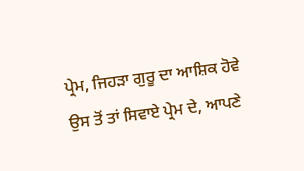ਪ੍ਰੇਮ, ਜਿਹੜਾ ਗੁਰੂ ਦਾ ਆਸ਼ਿਕ ਹੋਵੇ ਉਸ ਤੋਂ ਤਾਂ ਸਿਵਾਏ ਪ੍ਰੇਮ ਦੇ, ਆਪਣੇ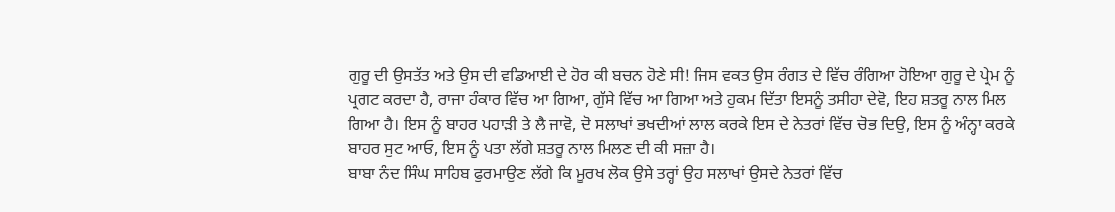ਗੁਰੂ ਦੀ ਉਸਤੱਤ ਅਤੇ ਉਸ ਦੀ ਵਡਿਆਈ ਦੇ ਹੋਰ ਕੀ ਬਚਨ ਹੋਣੇ ਸੀ! ਜਿਸ ਵਕਤ ਉਸ ਰੰਗਤ ਦੇ ਵਿੱਚ ਰੰਗਿਆ ਹੋਇਆ ਗੁਰੂ ਦੇ ਪ੍ਰੇਮ ਨੂੰ ਪ੍ਰਗਟ ਕਰਦਾ ਹੈ, ਰਾਜਾ ਹੰਕਾਰ ਵਿੱਚ ਆ ਗਿਆ, ਗੁੱਸੇ ਵਿੱਚ ਆ ਗਿਆ ਅਤੇ ਹੁਕਮ ਦਿੱਤਾ ਇਸਨੂੰ ਤਸੀਹਾ ਦੇਵੋ, ਇਹ ਸ਼ਤਰੂ ਨਾਲ ਮਿਲ ਗਿਆ ਹੈ। ਇਸ ਨੂੰ ਬਾਹਰ ਪਹਾੜੀ ਤੇ ਲੈ ਜਾਵੋ, ਦੋ ਸਲਾਖਾਂ ਭਖਦੀਆਂ ਲਾਲ ਕਰਕੇ ਇਸ ਦੇ ਨੇਤਰਾਂ ਵਿੱਚ ਚੋਭ ਦਿਉ, ਇਸ ਨੂੰ ਅੰਨ੍ਹਾ ਕਰਕੇ ਬਾਹਰ ਸੁਟ ਆਓ, ਇਸ ਨੂੰ ਪਤਾ ਲੱਗੇ ਸ਼ਤਰੂ ਨਾਲ ਮਿਲਣ ਦੀ ਕੀ ਸਜ਼ਾ ਹੈ।
ਬਾਬਾ ਨੰਦ ਸਿੰਘ ਸਾਹਿਬ ਫੁਰਮਾਉਣ ਲੱਗੇ ਕਿ ਮੂਰਖ ਲੋਕ ਉਸੇ ਤਰ੍ਹਾਂ ਉਹ ਸਲਾਖਾਂ ਉਸਦੇ ਨੇਤਰਾਂ ਵਿੱਚ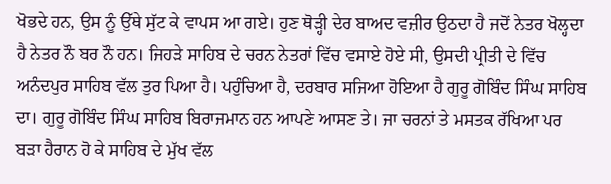ਖੋਭਦੇ ਹਨ, ਉਸ ਨੂੰ ਉੱਥੇ ਸੁੱਟ ਕੇ ਵਾਪਸ ਆ ਗਏ। ਹੁਣ ਥੋੜ੍ਹੀ ਦੇਰ ਬਾਅਦ ਵਜ਼ੀਰ ਉਠਦਾ ਹੈ ਜਦੋਂ ਨੇਤਰ ਖੋਲ੍ਹਦਾ ਹੈ ਨੇਤਰ ਨੌ ਬਰ ਨੌ ਹਨ। ਜਿਹੜੇ ਸਾਹਿਬ ਦੇ ਚਰਨ ਨੇਤਰਾਂ ਵਿੱਚ ਵਸਾਏ ਹੋਏ ਸੀ, ਉਸਦੀ ਪ੍ਰੀਤੀ ਦੇ ਵਿੱਚ ਅਨੰਦਪੁਰ ਸਾਹਿਬ ਵੱਲ ਤੁਰ ਪਿਆ ਹੈ। ਪਹੁੰਚਿਆ ਹੈ, ਦਰਬਾਰ ਸਜਿਆ ਹੋਇਆ ਹੈ ਗੁਰੂ ਗੋਬਿੰਦ ਸਿੰਘ ਸਾਹਿਬ ਦਾ। ਗੁਰੂ ਗੋਬਿੰਦ ਸਿੰਘ ਸਾਹਿਬ ਬਿਰਾਜਮਾਨ ਹਨ ਆਪਣੇ ਆਸਣ ਤੇ। ਜਾ ਚਰਨਾਂ ਤੇ ਮਸਤਕ ਰੱਖਿਆ ਪਰ ਬੜਾ ਹੈਰਾਨ ਹੋ ਕੇ ਸਾਹਿਬ ਦੇ ਮੁੱਖ ਵੱਲ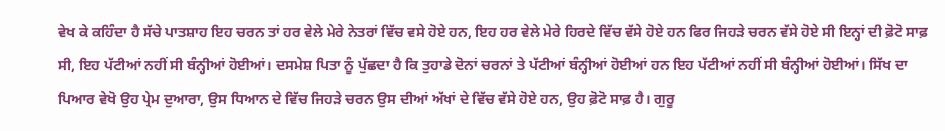ਵੇਖ ਕੇ ਕਹਿੰਦਾ ਹੈ ਸੱਚੇ ਪਾਤਸ਼ਾਹ ਇਹ ਚਰਨ ਤਾਂ ਹਰ ਵੇਲੇ ਮੇਰੇ ਨੇਤਰਾਂ ਵਿੱਚ ਵਸੇ ਹੋਏ ਹਨ, ਇਹ ਹਰ ਵੇਲੇ ਮੇਰੇ ਹਿਰਦੇ ਵਿੱਚ ਵੱਸੇ ਹੋਏ ਹਨ ਫਿਰ ਜਿਹੜੇ ਚਰਨ ਵੱਸੇ ਹੋਏ ਸੀ ਇਨ੍ਹਾਂ ਦੀ ਫ਼ੋਟੋ ਸਾਫ਼ ਸੀ, ਇਹ ਪੱਟੀਆਂ ਨਹੀਂ ਸੀ ਬੰਨ੍ਹੀਆਂ ਹੋਈਆਂ। ਦਸਮੇਸ਼ ਪਿਤਾ ਨੂੰ ਪੁੱਛਦਾ ਹੈ ਕਿ ਤੁਹਾਡੇ ਦੋਨਾਂ ਚਰਨਾਂ ਤੇ ਪੱਟੀਆਂ ਬੰਨ੍ਹੀਆਂ ਹੋਈਆਂ ਹਨ ਇਹ ਪੱਟੀਆਂ ਨਹੀਂ ਸੀ ਬੰਨ੍ਹੀਆਂ ਹੋਈਆਂ। ਸਿੱਖ ਦਾ ਪਿਆਰ ਵੇਖੋ ਉਹ ਪ੍ਰੇਮ ਦੁਆਰਾ, ਉਸ ਧਿਆਨ ਦੇ ਵਿੱਚ ਜਿਹੜੇ ਚਰਨ ਉਸ ਦੀਆਂ ਅੱਖਾਂ ਦੇ ਵਿੱਚ ਵੱਸੇ ਹੋਏ ਹਨ, ਉਹ ਫ਼ੋਟੋ ਸਾਫ਼ ਹੈ। ਗੁਰੂ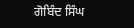ਗੋਬਿੰਦ ਸਿੰਘ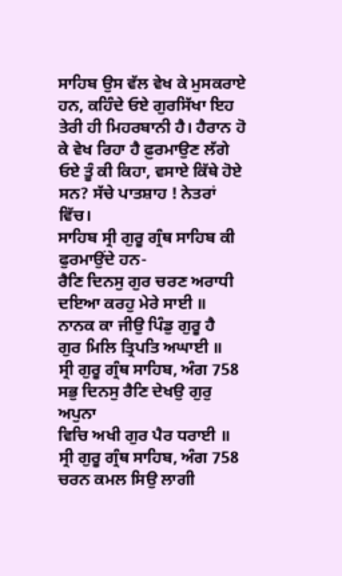ਸਾਹਿਬ ਉਸ ਵੱਲ ਵੇਖ ਕੇ ਮੁਸਕਰਾਏ ਹਨ, ਕਹਿੰਦੇ ਓਏ ਗੁਰਸਿੱਖਾ ਇਹ ਤੇਰੀ ਹੀ ਮਿਹਰਬਾਨੀ ਹੈ। ਹੈਰਾਨ ਹੋ ਕੇ ਵੇਖ ਰਿਹਾ ਹੈ ਫ਼ੁਰਮਾਉਣ ਲੱਗੇ ਓਏ ਤੂੰ ਕੀ ਕਿਹਾ, ਵਸਾਏ ਕਿੱਥੇ ਹੋਏ ਸਨ? ਸੱਚੇ ਪਾਤਸ਼ਾਹ ! ਨੇਤਰਾਂ ਵਿੱਚ।
ਸਾਹਿਬ ਸ੍ਰੀ ਗੁਰੂ ਗ੍ਰੰਥ ਸਾਹਿਬ ਕੀ ਫੁਰਮਾਉਂਦੇ ਹਨ-
ਰੈਣਿ ਦਿਨਸੁ ਗੁਰ ਚਰਣ ਅਰਾਧੀ
ਦਇਆ ਕਰਹੁ ਮੇਰੇ ਸਾਈ ॥
ਨਾਨਕ ਕਾ ਜੀਉ ਪਿੰਡੁ ਗੁਰੂ ਹੈ
ਗੁਰ ਮਿਲਿ ਤ੍ਰਿਪਤਿ ਅਘਾਈ ॥
ਸ੍ਰੀ ਗੁਰੂ ਗ੍ਰੰਥ ਸਾਹਿਬ, ਅੰਗ 758
ਸਭੁ ਦਿਨਸੁ ਰੈਣਿ ਦੇਖਉ ਗੁਰੁ ਅਪੁਨਾ
ਵਿਚਿ ਅਖੀ ਗੁਰ ਪੈਰ ਧਰਾਈ ॥
ਸ੍ਰੀ ਗੁਰੂ ਗ੍ਰੰਥ ਸਾਹਿਬ, ਅੰਗ 758
ਚਰਨ ਕਮਲ ਸਿਉ ਲਾਗੀ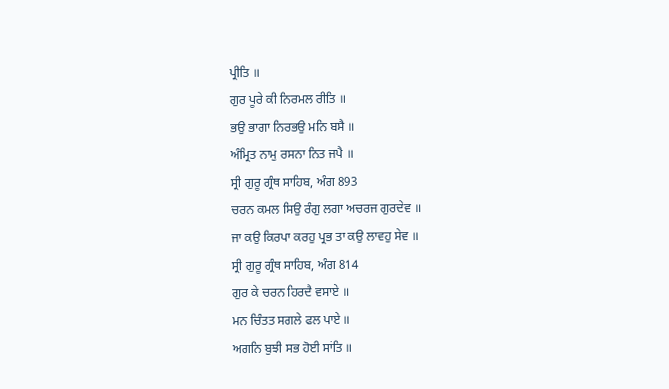ਪ੍ਰੀਤਿ ॥
ਗੁਰ ਪੂਰੇ ਕੀ ਨਿਰਮਲ ਰੀਤਿ ॥
ਭਉ ਭਾਗਾ ਨਿਰਭਉ ਮਨਿ ਬਸੈ ॥
ਅੰਮ੍ਰਿਤ ਨਾਮੁ ਰਸਨਾ ਨਿਤ ਜਪੈ ॥
ਸ੍ਰੀ ਗੁਰੂ ਗ੍ਰੰਥ ਸਾਹਿਬ, ਅੰਗ 893
ਚਰਨ ਕਮਲ ਸਿਉ ਰੰਗੁ ਲਗਾ ਅਚਰਜ ਗੁਰਦੇਵ ॥
ਜਾ ਕਉ ਕਿਰਪਾ ਕਰਹੁ ਪ੍ਰਭ ਤਾ ਕਉ ਲਾਵਹੁ ਸੇਵ ॥
ਸ੍ਰੀ ਗੁਰੂ ਗ੍ਰੰਥ ਸਾਹਿਬ, ਅੰਗ 814
ਗੁਰ ਕੇ ਚਰਨ ਹਿਰਦੈ ਵਸਾਏ ॥
ਮਨ ਚਿੰਤਤ ਸਗਲੇ ਫਲ ਪਾਏ ॥
ਅਗਨਿ ਬੁਝੀ ਸਭ ਹੋਈ ਸਾਂਤਿ ॥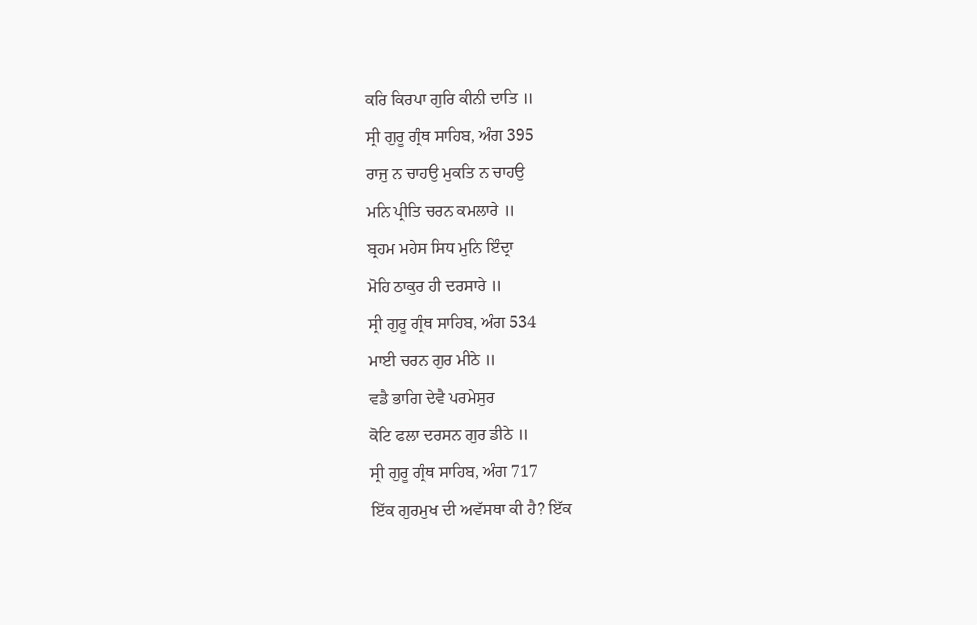ਕਰਿ ਕਿਰਪਾ ਗੁਰਿ ਕੀਨੀ ਦਾਤਿ ॥
ਸ੍ਰੀ ਗੁਰੂ ਗ੍ਰੰਥ ਸਾਹਿਬ, ਅੰਗ 395
ਰਾਜੁ ਨ ਚਾਹਉ ਮੁਕਤਿ ਨ ਚਾਹਉ
ਮਨਿ ਪ੍ਰੀਤਿ ਚਰਨ ਕਮਲਾਰੇ ॥
ਬ੍ਰਹਮ ਮਹੇਸ ਸਿਧ ਮੁਨਿ ਇੰਦ੍ਰਾ
ਮੋਹਿ ਠਾਕੁਰ ਹੀ ਦਰਸਾਰੇ ॥
ਸ੍ਰੀ ਗੁਰੂ ਗ੍ਰੰਥ ਸਾਹਿਬ, ਅੰਗ 534
ਮਾਈ ਚਰਨ ਗੁਰ ਮੀਠੇ ॥
ਵਡੈ ਭਾਗਿ ਦੇਵੈ ਪਰਮੇਸੁਰ
ਕੋਟਿ ਫਲਾ ਦਰਸਨ ਗੁਰ ਡੀਠੇ ॥
ਸ੍ਰੀ ਗੁਰੂ ਗ੍ਰੰਥ ਸਾਹਿਬ, ਅੰਗ 717
ਇੱਕ ਗੁਰਮੁਖ ਦੀ ਅਵੱਸਥਾ ਕੀ ਹੈ? ਇੱਕ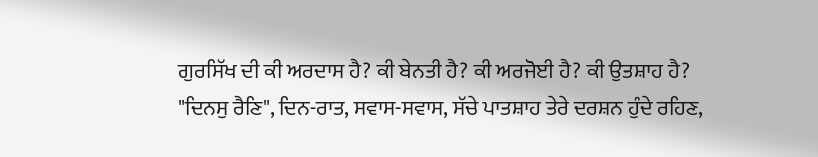ਗੁਰਸਿੱਖ ਦੀ ਕੀ ਅਰਦਾਸ ਹੈ? ਕੀ ਬੇਨਤੀ ਹੈ? ਕੀ ਅਰਜੋਈ ਹੈ? ਕੀ ਉਤਸ਼ਾਹ ਹੈ?
"ਦਿਨਸੁ ਰੈਣਿ", ਦਿਨ-ਰਾਤ, ਸਵਾਸ-ਸਵਾਸ, ਸੱਚੇ ਪਾਤਸ਼ਾਹ ਤੇਰੇ ਦਰਸ਼ਨ ਹੁੰਦੇ ਰਹਿਣ,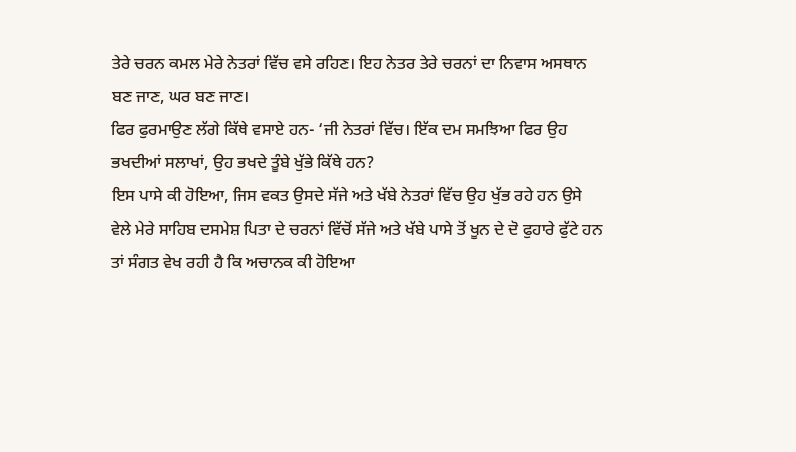ਤੇਰੇ ਚਰਨ ਕਮਲ ਮੇਰੇ ਨੇਤਰਾਂ ਵਿੱਚ ਵਸੇ ਰਹਿਣ। ਇਹ ਨੇਤਰ ਤੇਰੇ ਚਰਨਾਂ ਦਾ ਨਿਵਾਸ ਅਸਥਾਨ ਬਣ ਜਾਣ, ਘਰ ਬਣ ਜਾਣ।
ਫਿਰ ਫੁਰਮਾਉਣ ਲੱਗੇ ਕਿੱਥੇ ਵਸਾਏ ਹਨ- ‘ਜੀ ਨੇਤਰਾਂ ਵਿੱਚ। ਇੱਕ ਦਮ ਸਮਝਿਆ ਫਿਰ ਉਹ ਭਖਦੀਆਂ ਸਲਾਖਾਂ, ਉਹ ਭਖਦੇ ਤੂੰਬੇ ਖੁੱਭੇ ਕਿੱਥੇ ਹਨ?
ਇਸ ਪਾਸੇ ਕੀ ਹੋਇਆ, ਜਿਸ ਵਕਤ ਉਸਦੇ ਸੱਜੇ ਅਤੇ ਖੱਬੇ ਨੇਤਰਾਂ ਵਿੱਚ ਉਹ ਖੁੱਭ ਰਹੇ ਹਨ ਉਸੇ ਵੇਲੇ ਮੇਰੇ ਸਾਹਿਬ ਦਸਮੇਸ਼ ਪਿਤਾ ਦੇ ਚਰਨਾਂ ਵਿੱਚੋਂ ਸੱਜੇ ਅਤੇ ਖੱਬੇ ਪਾਸੇ ਤੋਂ ਖੂਨ ਦੇ ਦੋ ਫੁਹਾਰੇ ਫੁੱਟੇ ਹਨ ਤਾਂ ਸੰਗਤ ਵੇਖ ਰਹੀ ਹੈ ਕਿ ਅਚਾਨਕ ਕੀ ਹੋਇਆ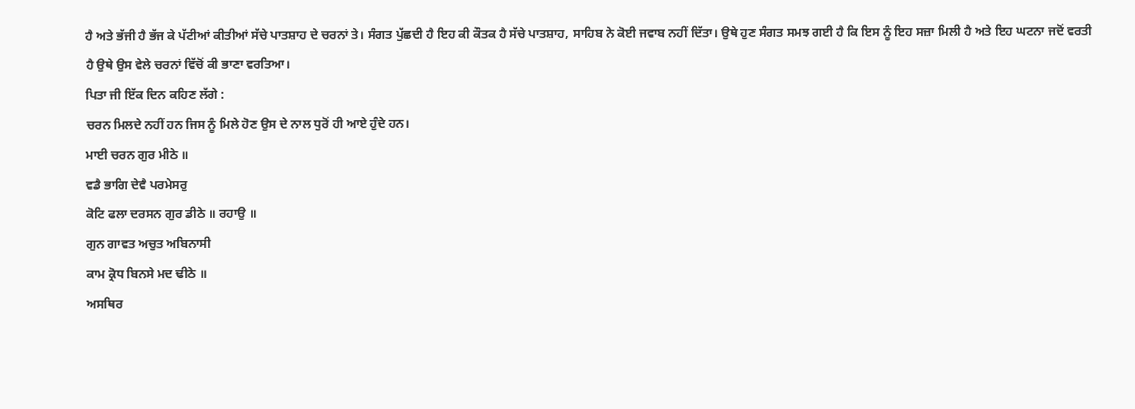ਹੈ ਅਤੇ ਭੱਜੀ ਹੈ ਭੱਜ ਕੇ ਪੱਟੀਆਂ ਕੀਤੀਆਂ ਸੱਚੇ ਪਾਤਸ਼ਾਹ ਦੇ ਚਰਨਾਂ ਤੇ। ਸੰਗਤ ਪੁੱਛਦੀ ਹੈ ਇਹ ਕੀ ਕੌਤਕ ਹੈ ਸੱਚੇ ਪਾਤਸ਼ਾਹ, ਸਾਹਿਬ ਨੇ ਕੋਈ ਜਵਾਬ ਨਹੀਂ ਦਿੱਤਾ। ਉਥੇ ਹੁਣ ਸੰਗਤ ਸਮਝ ਗਈ ਹੈ ਕਿ ਇਸ ਨੂੰ ਇਹ ਸਜ਼ਾ ਮਿਲੀ ਹੈ ਅਤੇ ਇਹ ਘਟਨਾ ਜਦੋਂ ਵਰਤੀ ਹੈ ਉਥੇ ਉਸ ਵੇਲੇ ਚਰਨਾਂ ਵਿੱਚੋਂ ਕੀ ਭਾਣਾ ਵਰਤਿਆ।
ਪਿਤਾ ਜੀ ਇੱਕ ਦਿਨ ਕਹਿਣ ਲੱਗੇ :
ਚਰਨ ਮਿਲਦੇ ਨਹੀਂ ਹਨ ਜਿਸ ਨੂੰ ਮਿਲੇ ਹੋਣ ਉਸ ਦੇ ਨਾਲ ਧੁਰੋਂ ਹੀ ਆਏ ਹੁੰਦੇ ਹਨ।
ਮਾਈ ਚਰਨ ਗੁਰ ਮੀਠੇ ॥
ਵਡੈ ਭਾਗਿ ਦੇਵੈ ਪਰਮੇਸਰੁ
ਕੋਟਿ ਫਲਾ ਦਰਸਨ ਗੁਰ ਡੀਠੇ ॥ ਰਹਾਉ ॥
ਗੁਨ ਗਾਵਤ ਅਚੁਤ ਅਬਿਨਾਸੀ
ਕਾਮ ਕ੍ਰੋਧ ਬਿਨਸੇ ਮਦ ਢੀਠੇ ॥
ਅਸਥਿਰ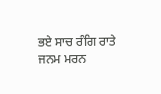ਭਏ ਸਾਚ ਰੰਗਿ ਰਾਤੇ
ਜਨਮ ਮਰਨ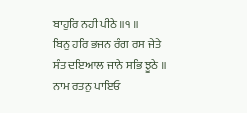ਬਾਹੁਰਿ ਨਹੀ ਪੀਠੇ ॥੧ ॥
ਬਿਨੁ ਹਰਿ ਭਜਨ ਰੰਗ ਰਸ ਜੇਤੇ
ਸੰਤ ਦਇਆਲ ਜਾਨੇ ਸਭਿ ਝੂਠੇ ॥
ਨਾਮ ਰਤਨੁ ਪਾਇਓ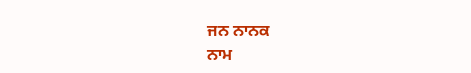ਜਨ ਨਾਨਕ
ਨਾਮ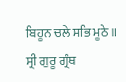ਬਿਹੂਨ ਚਲੇ ਸਭਿ ਮੂਠੇ ॥
ਸ੍ਰੀ ਗੁਰੂ ਗ੍ਰੰਥ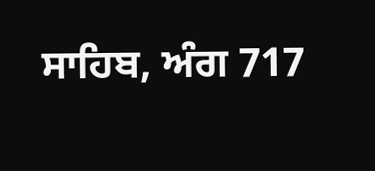ਸਾਹਿਬ, ਅੰਗ 717